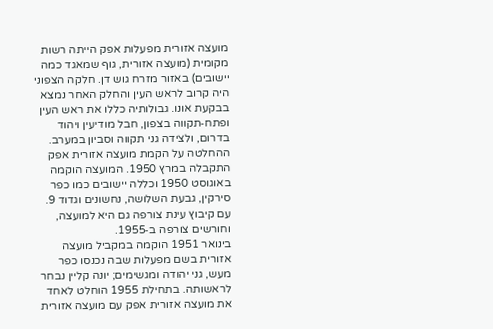מועצה אזורית מפעלות אפק הייתה רשות מקומית (מועצה אזורית, גוף שמאגד כמה יישובים) באזור מזרח גוש דן. חלקה הצפוני היה קרוב לראש העין והחלק האחר נמצא בבקעת אונו. גבולותיה כללו את ראש העין ופתח‑תקווה בצפון, חבל מודיעין ויהוד בדרום, ולצידה גני תקווה וסביון במערב.
ההחלטה על הקמת מועצה אזורית אפק התקבלה במרץ 1950. המועצה הוקמה באוגוסט 1950 וכללה יישובים כמו כפר סירקין, גבעת השלושה, נחשונים וגדוד 9. עם קיבוץ עינת צורפה גם היא למועצה, וחורשים צורפה ב‑1955.
בינואר 1951 הוקמה במקביל מועצה אזורית בשם מפעלות שבה נכנסו כפר מעש, גני יהודה ומגשימים; יונה קליין נבחר לראשותה. בתחילת 1955 הוחלט לאחד את מועצה אזורית אפק עם מועצה אזורית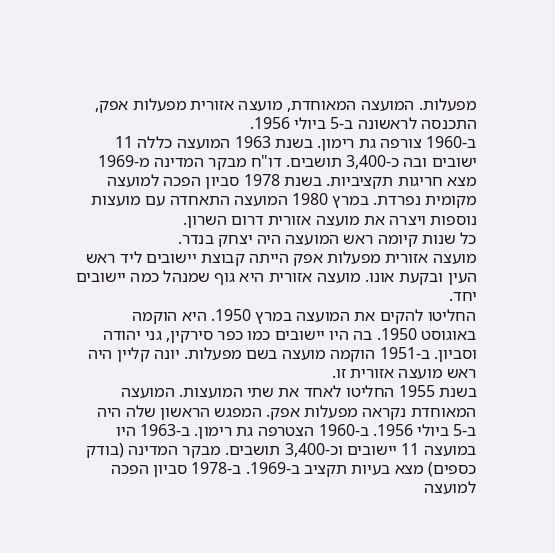מפעלות. המועצה המאוחדת, מועצה אזורית מפעלות אפק, התכנסה לראשונה ב‑5 ביולי 1956.
ב‑1960 צורפה גת רימון. בשנת 1963 המועצה כללה 11 ישובים ובה כ‑3,400 תושבים. דו"ח מבקר המדינה מ‑1969 מצא חריגות תקציביות. בשנת 1978 סביון הפכה למועצה מקומית נפרדת. במרץ 1980 המועצה התאחדה עם מועצות נוספות ויצרה את מועצה אזורית דרום השרון.
כל שנות קיומה ראש המועצה היה יצחק בנדר.
מועצה אזורית מפעלות אפק הייתה קבוצת יישובים ליד ראש העין ובקעת אונו. מועצה אזורית היא גוף שמנהל כמה יישובים יחד.
החליטו להקים את המועצה במרץ 1950. היא הוקמה באוגוסט 1950. בה היו יישובים כמו כפר סירקין, גני יהודה וסביון. ב‑1951 הוקמה מועצה בשם מפעלות. יונה קליין היה ראש מועצה אזורית זו.
בשנת 1955 החליטו לאחד את שתי המועצות. המועצה המאוחדת נקראה מפעלות אפק. המפגש הראשון שלה היה ב‑5 ביולי 1956. ב‑1960 הצטרפה גת רימון. ב‑1963 היו במועצה 11 יישובים וכ‑3,400 תושבים. מבקר המדינה (בודק כספים) מצא בעיות תקציב ב‑1969. ב‑1978 סביון הפכה למועצה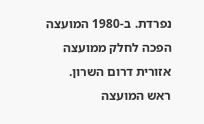נפרדת. ב‑1980 המועצה הפכה לחלק ממועצה אזורית דרום השרון.
ראש המועצה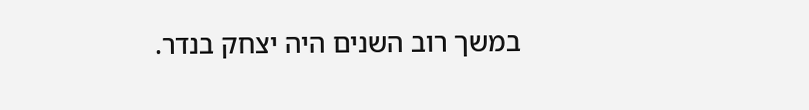במשך רוב השנים היה יצחק בנדר.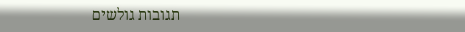תגובות גולשים